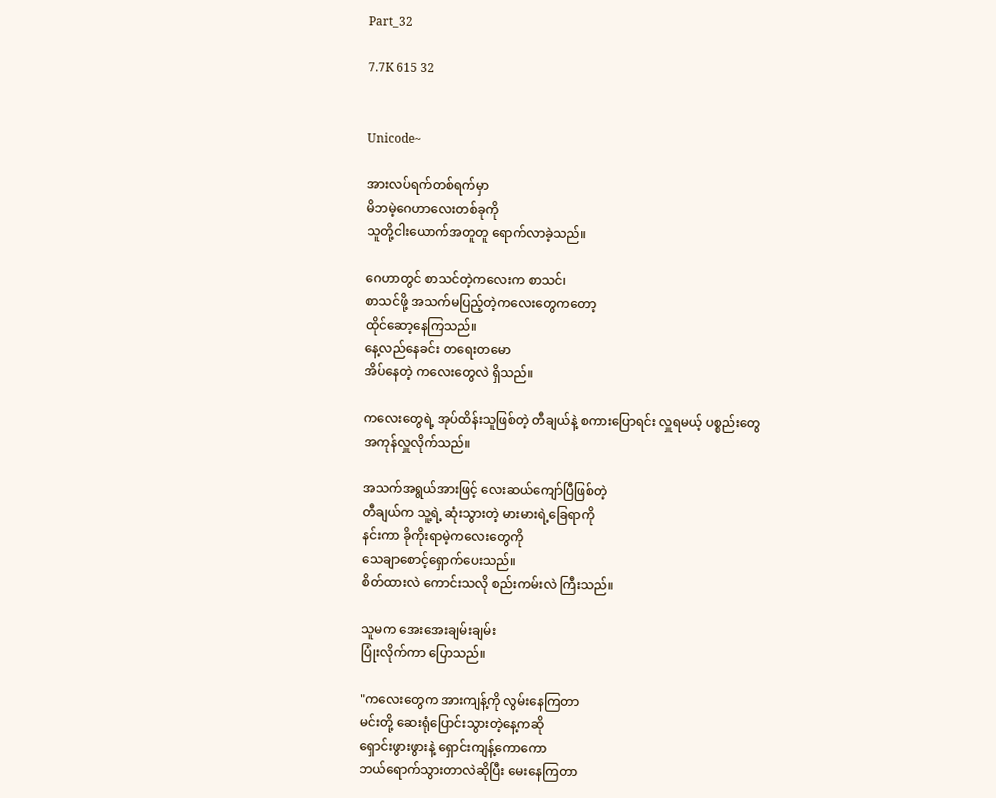Part_32

7.7K 615 32


Unicode~

အားလပ်ရက်တစ်ရက်မှာ
မိဘမဲ့ဂေဟာလေးတစ်ခုကို
သူတို့ငါးယောက်အတူတူ ရောက်လာခဲ့သည်။

ဂေဟာတွင် စာသင်တဲ့ကလေးက စာသင်၊
စာသင်ဖို့ အသက်မပြည့်တဲ့ကလေးတွေကတော့
ထိုင်ဆော့နေကြသည်။
နေ့လည်နေခင်း တရေးတမော
အိပ်နေတဲ့ ကလေးတွေလဲ ရှိသည်။

ကလေးတွေရဲ့ အုပ်ထိန်းသူဖြစ်တဲ့ တီချယ်နဲ့ စကားပြောရင်း လှူရမယ့် ပစ္စည်းတွေ
အကုန်လှူလိုက်သည်။

အသက်အရွယ်အားဖြင့် လေးဆယ်ကျော်ပြီဖြစ်တဲ့
တီချယ်က သူ့ရဲ့ ဆုံးသွားတဲ့ မားမားရဲ့ခြေရာကို
နင်းကာ ခိုကိုးရာမဲ့ကလေးတွေကို
သေချာစောင့်ရှောက်ပေးသည်။
စိတ်ထားလဲ ကောင်းသလို စည်းကမ်းလဲ ကြီးသည်။

သူမက အေးအေးချမ်းချမ်း
ပြုံးလိုက်ကာ ပြောသည်။

"ကလေးတွေက အားကျန့်ကို လွမ်းနေကြတာ
မင်းတို့ ဆေးရုံပြောင်းသွားတဲ့နေ့ကဆို
ရှောင်းဖွားဖွားနဲ့ ရှောင်းကျန့်ကောကော
ဘယ်ရောက်သွားတာလဲဆိုပြီး မေးနေကြတာ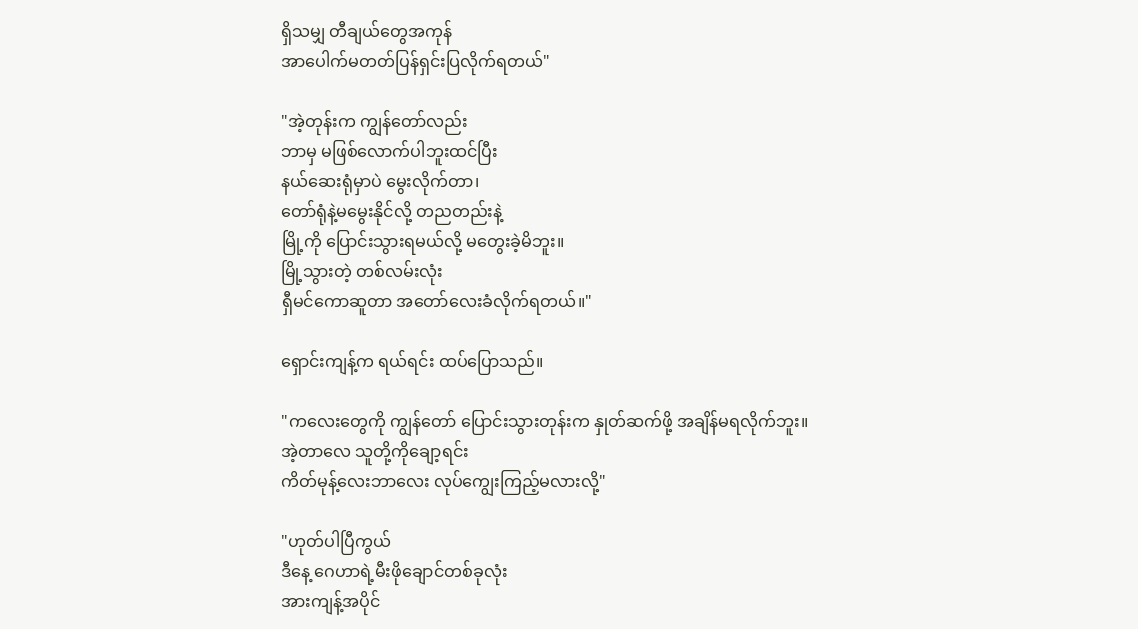ရှိသမျှ တီချယ်တွေအကုန်
အာပေါက်မတတ်ပြန်ရှင်းပြလိုက်ရတယ်"

"အဲ့တုန်းက ကျွန်တော်လည်း
ဘာမှ မဖြစ်လောက်ပါဘူးထင်ပြီး
နယ်ဆေးရုံမှာပဲ မွေးလိုက်တာ၊
တော်ရုံနဲ့မမွေးနိုင်လို့ တညတည်းနဲ့
မြို့ကို ပြောင်းသွားရမယ်လို့ မတွေးခဲ့မိဘူး။
မြို့သွားတဲ့ တစ်လမ်းလုံး
ရှီမင်ကောဆူတာ အတော်လေးခံလိုက်ရတယ်။"

ရှောင်းကျန့်က ရယ်ရင်း ထပ်ပြောသည်။

"ကလေးတွေကို ကျွန်တော် ပြောင်းသွားတုန်းက နှုတ်ဆက်ဖို့ အချိန်မရလိုက်ဘူး။
အဲ့တာလေ သူတို့ကိုချော့ရင်း
ကိတ်မုန့်လေးဘာလေး လုပ်ကျွေးကြည့်မလားလို့"

"ဟုတ်ပါပြီကွယ်
ဒီနေ့ ဂေဟာရဲ့မီးဖိုချောင်တစ်ခုလုံး
အားကျန့်အပိုင်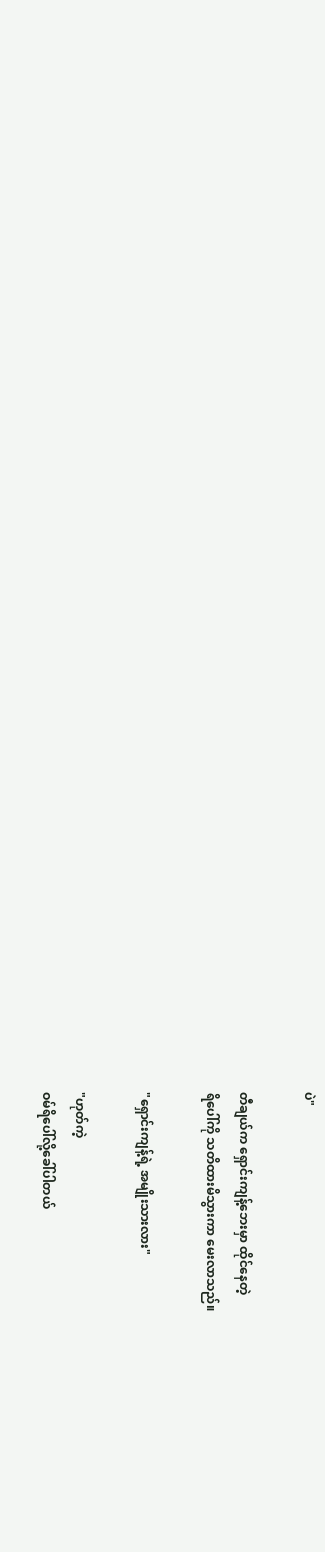ပဲ"

တီချယ်က ရှောင်းကျန့်ဘေးမှာ ထိုင်နေတဲ့
ရိပေါ်ကို သတိထားမိသွားကာ မေးလာသည်။

"ရှောင်းကျန့်ရဲ့ အမျိုးသားလား"

"ဟုတ်ကဲ့
ဝမ်ရိပေါ်လို့ခေါ်ပါတယ်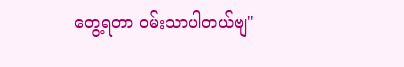တွေ့ရတာ ဝမ်းသာပါတယ်ဗျ"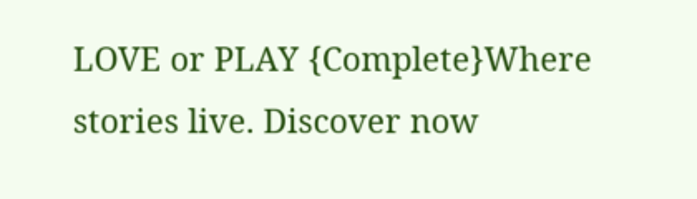LOVE or PLAY {Complete}Where stories live. Discover now